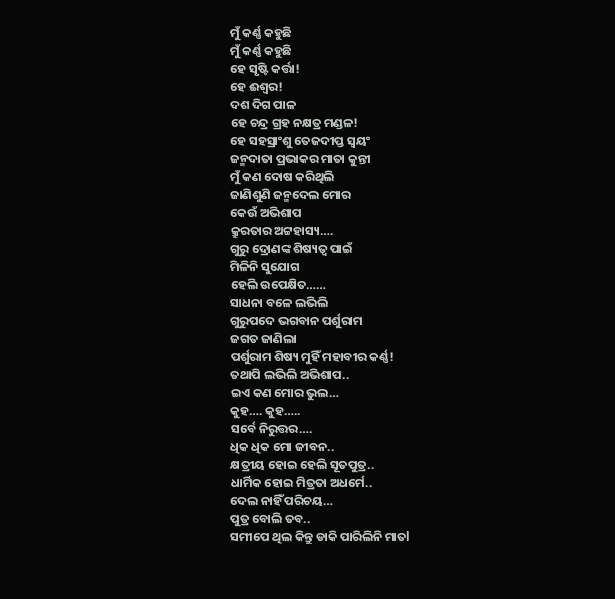ମୁଁ କର୍ଣ୍ଣ କହୁଛି
ମୁଁ କର୍ଣ୍ଣ କହୁଛି
ହେ ସୃଷ୍ଟି କର୍ତ୍ତା!
ହେ ଈଶ୍ବର!
ଦଶ ଦିଗ ପାଳ
ହେ ଚନ୍ଦ୍ର ଗ୍ରହ ନକ୍ଷତ୍ର ମଣ୍ଡଳ!
ହେ ସହସ୍ରାଂଶୁ ତେଜଦୀପ୍ତ ସ୍ୱୟଂ
ଜନ୍ମଦାତା ପ୍ରଭାକର ମାତା କୁନ୍ତୀ
ମୁଁ କଣ ଦୋଷ କରିଥିଲି
ଜାଣିଶୁଣି ଜନ୍ମଦେଲ ମୋର
କେଉଁ ଅଭିଶାପ
କ୍ରୁରତାର ଅଟ୍ଟହାସ୍ୟ….
ଗୁରୁ ଦ୍ରୋଣଙ୍କ ଶିଷ୍ୟତ୍ବ ପାଇଁ
ମିଳିନି ସୁଯୋଗ
ହେଲି ଉପେକ୍ଷିତ……
ସାଧନା ବଳେ ଲଭିଲି
ଗୁରୁପଦେ ଭଗବାନ ପର୍ଶୁରାମ
ଜଗତ ଜାଣିଲା
ପର୍ଶୁରାମ ଶିଷ୍ୟ ମୁହିଁ ମହାବୀର କର୍ଣ୍ଣ!
ତଥାପି ଲଭିଲି ଅଭିଶାପ..
ଇଏ କଣ ମୋର ଭୁଲ…
କୁହ…. କୁହ…..
ସର୍ବେ ନିରୁତ୍ତର….
ଧିକ ଧିକ ମୋ ଜୀବନ..
କ୍ଷତ୍ରୀୟ ହୋଇ ହେଲି ସୂତପୁତ୍ର..
ଧାର୍ମିକ ହୋଇ ମିତ୍ରତା ଅଧର୍ମେ..
ଦେଲ ନାହିଁ ପରିଚୟ…
ପୁତ୍ର ବୋଲି ତବ..
ସମୀପେ ଥିଲ କିନ୍ତୁ ଡାକି ପାରିଲିନି ମାତl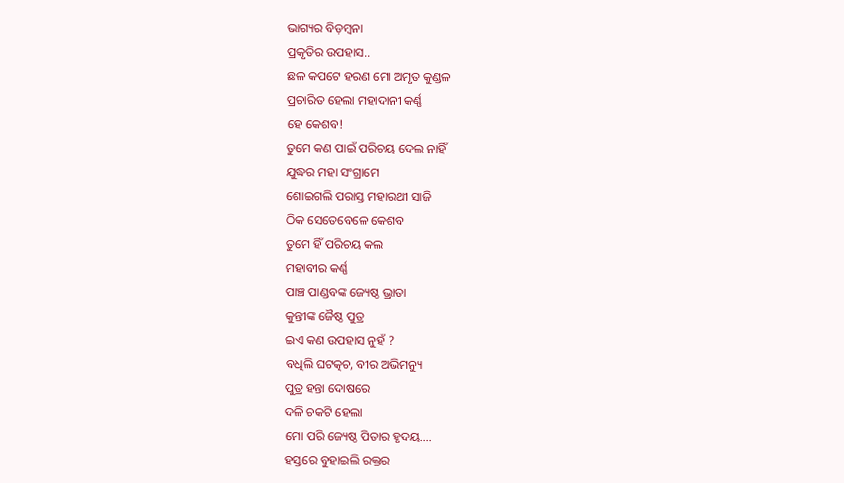ଭାଗ୍ୟର ବିଡ଼ମ୍ବନା
ପ୍ରକୃତିର ଉପହାସ..
ଛଳ କପଟେ ହରଣ ମୋ ଅମୃତ କୁଣ୍ଡଳ
ପ୍ରଚାରିତ ହେଲା ମହାଦାନୀ କର୍ଣ୍ଣ
ହେ କେଶବ!
ତୁମେ କଣ ପାଇଁ ପରିଚୟ ଦେଲ ନାହିଁ
ଯୁଦ୍ଧର ମହା ସଂଗ୍ରାମେ
ଶୋଇଗଲି ପରାସ୍ତ ମହାରଥୀ ସାଜି
ଠିକ ସେତେବେଳେ କେଶବ
ତୁମେ ହିଁ ପରିଚୟ କଲ
ମହାବୀର କର୍ଣ୍ଣ
ପାଞ୍ଚ ପାଣ୍ଡବଙ୍କ ଜ୍ୟେଷ୍ଠ ଭ୍ରାତା
କୁନ୍ତୀଙ୍କ ଜୈଷ୍ଠ ପୁତ୍ର
ଇଏ କଣ ଉପହାସ ନୁହଁ ?
ବଧିଲି ଘଟତ୍କଚ, ବୀର ଅଭିମନ୍ୟୁ
ପୁତ୍ର ହନ୍ତା ଦୋଷରେ
ଦଳି ଚକଟି ହେଲା
ମୋ ପରି ଜ୍ୟେଷ୍ଠ ପିତାର ହୃଦୟ….
ହସ୍ତରେ ବୁହାଇଲି ରକ୍ତର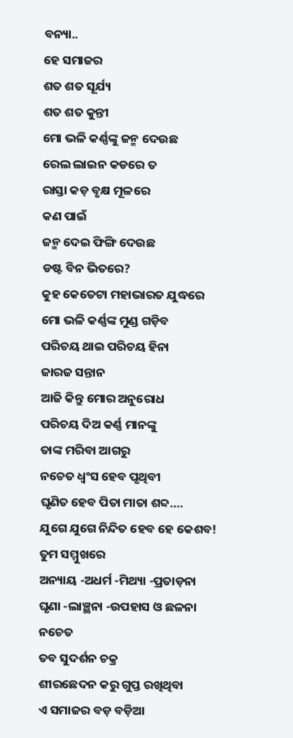ବନ୍ୟା..
ହେ ସମାଜର
ଶତ ଶତ ସୂର୍ଯ୍ୟ
ଶତ ଶତ କୁନ୍ତୀ
ମୋ ଭଳି କର୍ଣ୍ଣଙ୍କୁ ଜନ୍ମ ଦେଉଛ
ରେଲ ଲାଇନ କଡରେ ତ
ରାସ୍ତା କଡ଼ ବୃକ୍ଷ ମୂଳରେ
କଣ ପାଇଁ
ଜନ୍ମ ଦେଇ ଫିଙ୍ଗି ଦେଉଛ
ଡଷ୍ଟ ବିନ ଭିତରେ?
କୁହ କେତେଟା ମହାଭାରତ ଯୁଦ୍ଧରେ
ମୋ ଭଳି କର୍ଣ୍ଣଙ୍କ ମୁଣ୍ଡ ଗଡ଼ିବ
ପରିଚୟ ଥାଇ ପରିଚୟ ହିନା
ଜାରଜ ସନ୍ତାନ
ଆଜି କିନ୍ତୁ ମୋର ଅନୁରୋଧ
ପରିଚୟ ଦିଅ କର୍ଣ୍ଣ ମାନଙ୍କୁ
ତାଙ୍କ ମରିବା ଆଗରୁ
ନଚେତ ଧ୍ବଂସ ହେବ ପୃଥିବୀ
ଘୃଣିତ ହେବ ପିତା ମାତା ଶବ୍ଦ….
ଯୁଗେ ଯୁଗେ ନିନ୍ଦିତ ହେବ ହେ କେଶବ!
ତୁମ ସମ୍ମୁଖରେ
ଅନ୍ୟାୟ -ଅଧର୍ମ -ମିଥ୍ୟା -ପ୍ରତାଡ଼ନା
ଘୃଣା -ଲାଞ୍ଛନା -ଉପହାସ ଓ ଛଳନା
ନଚେତ
ତବ ସୁଦର୍ଶନ ଚକ୍ର
ଶୀରଛେଦନ କରୁ ଗୁପ୍ତ ରଖିଥିବା
ଏ ସମାଜର ବଡ଼ ବଡ଼ିଆ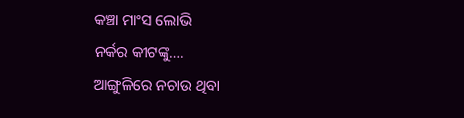କଞ୍ଚା ମାଂସ ଲୋଭି
ନର୍କର କୀଟଙ୍କୁ….
ଆଙ୍ଗୁଳିରେ ନଚାଉ ଥିବା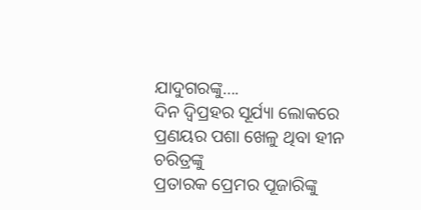ଯାଦୁଗରଙ୍କୁ….
ଦିନ ଦ୍ବିପ୍ରହର ସୂର୍ଯ୍ୟା ଲୋକରେ
ପ୍ରଣୟର ପଶା ଖେଳୁ ଥିବା ହୀନ ଚରିତ୍ରଙ୍କୁ
ପ୍ରତାରକ ପ୍ରେମର ପୂଜାରିଙ୍କୁ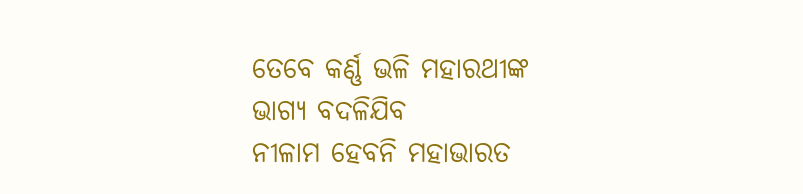ତେବେ କର୍ଣ୍ଣ ଭଳି ମହାରଥୀଙ୍କ
ଭାଗ୍ୟ ବଦଳିଯିବ
ନୀଳାମ ହେବନି ମହାଭାରତ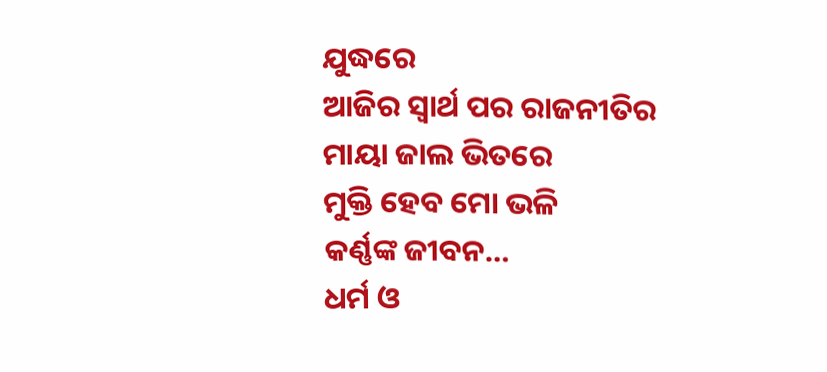ଯୁଦ୍ଧରେ
ଆଜିର ସ୍ୱାର୍ଥ ପର ରାଜନୀତିର
ମାୟା ଜାଲ ଭିତରେ
ମୁକ୍ତି ହେବ ମୋ ଭଳି
କର୍ଣ୍ଣଙ୍କ ଜୀବନ…
ଧର୍ମ ଓ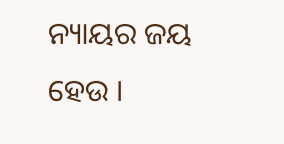ନ୍ୟାୟର ଜୟ ହେଉ ।